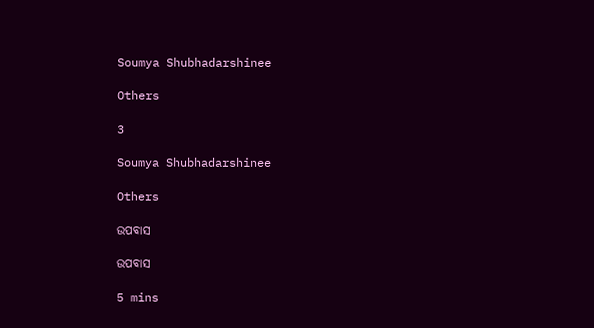Soumya Shubhadarshinee

Others

3

Soumya Shubhadarshinee

Others

ଉପବାସ

ଉପବାସ

5 mins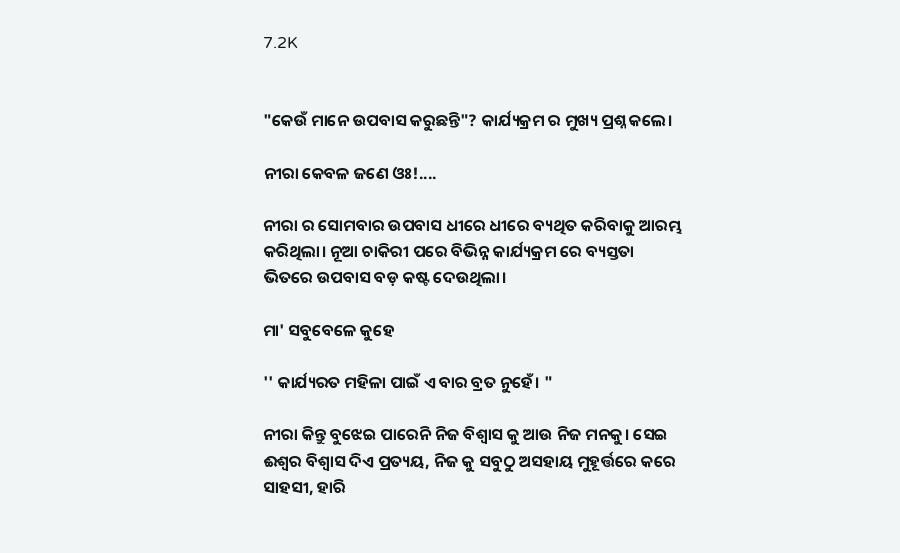7.2K


"କେଉଁ ମାନେ ଉପବାସ କରୁଛନ୍ତି"? କାର୍ଯ୍ୟକ୍ରମ ର ମୁଖ୍ୟ ପ୍ରଶ୍ନ କଲେ।

ନୀରା କେବଳ ଜଣେ ଓଃ!....

ନୀରା ର ସୋମବାର ଉପବାସ ଧୀରେ ଧୀରେ ବ୍ୟଥିତ କରିବାକୁ ଆରମ୍ଭ କରିଥିଲା। ନୂଆ ଚାକିରୀ ପରେ ବିଭିନ୍ନ କାର୍ଯ୍ୟକ୍ରମ ରେ ବ୍ୟସ୍ତତା ଭିତରେ ଉପବାସ ବଡ଼ କଷ୍ଟ ଦେଉଥିଲା।

ମା' ସବୁବେଳେ କୁହେ

'' କାର୍ଯ୍ୟରତ ମହିଳା ପାଇଁ ଏ ବାର ବ୍ରତ ନୁହେଁ। "

ନୀରା କିନ୍ତୁ ବୁଝେଇ ପାରେନି ନିଜ ବିଶ୍ୱାସ କୁ ଆଉ ନିଜ ମନକୁ। ସେଇ ଈଶ୍ୱର ବିଶ୍ୱାସ ଦିଏ ପ୍ରତ୍ୟୟ, ନିଜ କୁ ସବୁଠୁ ଅସହାୟ ମୁହୂର୍ତ୍ତରେ କରେ ସାହସୀ, ହାରି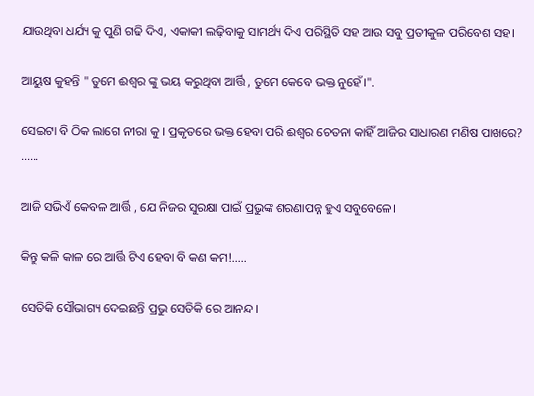ଯାଉଥିବା ଧର୍ଯ୍ୟ କୁ ପୁଣି ଗଢି ଦିଏ, ଏକାକୀ ଲଢ଼ିବାକୁ ସାମର୍ଥ୍ୟ ଦିଏ ପରିସ୍ଥିତି ସହ ଆଉ ସବୁ ପ୍ରତୀକୁଳ ପରିବେଶ ସହ।

ଆୟୁଷ କୁହନ୍ତି " ତୁମେ ଈଶ୍ୱର ଙ୍କୁ ଭୟ କରୁଥିବା ଆର୍ତ୍ତି , ତୁମେ କେବେ ଭକ୍ତ ନୁହେଁ।".

ସେଇଟା ବି ଠିକ ଲାଗେ ନୀରା କୁ । ପ୍ରକୃତରେ ଭକ୍ତ ହେବା ପରି ଈଶ୍ୱର ଚେତନା କାହିଁ ଆଜିର ସାଧାରଣ ମଣିଷ ପାଖରେ? ......

ଆଜି ସଭିଏଁ କେବଳ ଆର୍ତ୍ତି , ଯେ ନିଜର ସୁରକ୍ଷା ପାଇଁ ପ୍ରଭୁଙ୍କ ଶରଣାପନ୍ନ ହୁଏ ସବୁବେଳେ।

କିନ୍ତୁ କଳି କାଳ ରେ ଆର୍ତ୍ତି ଟିଏ ହେବା ବି କଣ କମ!.....

ସେତିକି ସୌଭାଗ୍ୟ ଦେଇଛନ୍ତି ପ୍ରଭୁ ସେତିକି ରେ ଆନନ୍ଦ।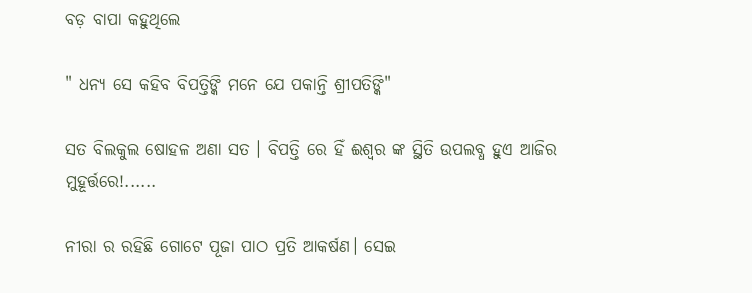ବଡ଼ ବାପା କହୁଥିଲେ

" ଧନ୍ୟ ସେ କହିବ ବିପତ୍ତିଙ୍କି ମନେ ଯେ ପକାନ୍ତି ଶ୍ରୀପତିଙ୍କି"

ସତ ବିଲକୁଲ ଷୋହଳ ଅଣା ସତ । ବିପତ୍ତି ରେ ହିଁ ଈଶ୍ୱର ଙ୍କ ସ୍ଥିତି ଉପଲବ୍ଧ ହୁଏ ଆଜିର ମୁହୂର୍ତ୍ତରେ!......

ନୀରା ର ରହିଛି ଗୋଟେ ପୂଜା ପାଠ ପ୍ରତି ଆକର୍ଷଣ। ସେଇ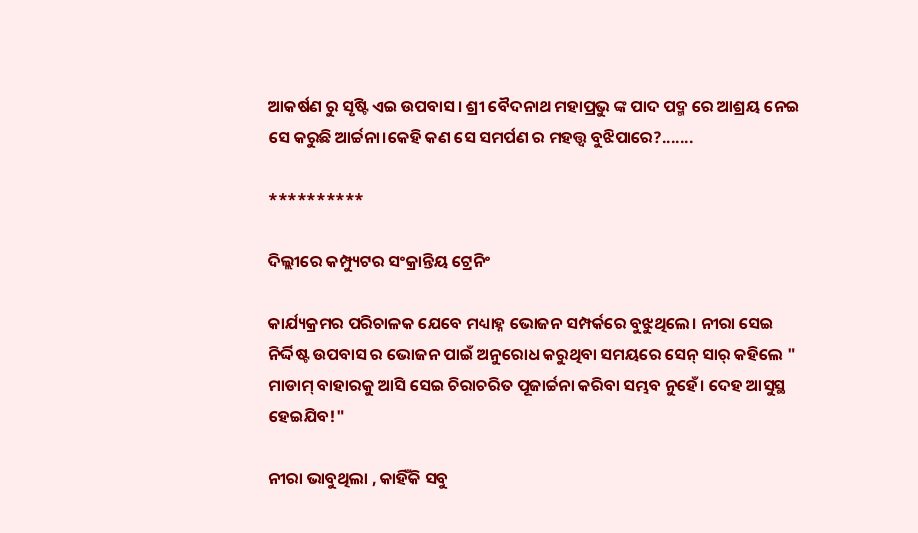ଆକର୍ଷଣ ରୁ ସୃଷ୍ଟି ଏଇ ଉପବାସ। ଶ୍ରୀ ବୈଦନାଥ ମହାପ୍ରଭୁ ଙ୍କ ପାଦ ପଦ୍ମ ରେ ଆଶ୍ରୟ ନେଇ ସେ କରୁଛି ଆର୍ଚ୍ଚନା।କେହି କଣ ସେ ସମର୍ପଣ ର ମହତ୍ତ୍ଵ ବୁଝିପାରେ?.......

**********

ଦିଲ୍ଲୀରେ କମ୍ପ୍ୟୁଟର ସଂକ୍ରାନ୍ତିୟ ଟ୍ରେନିଂ

କାର୍ଯ୍ୟକ୍ରମର ପରିଚାଳକ ଯେବେ ମଧ୍ୟାହ୍ନ ଭୋଜନ ସମ୍ପର୍କରେ ବୁଝୁଥିଲେ। ନୀରା ସେଇ ନିର୍ଦ୍ଦିଷ୍ଟ ଉପବାସ ର ଭୋଜନ ପାଇଁ ଅନୁରୋଧ କରୁଥିବା ସମୟରେ ସେନ୍ ସାର୍ କହିଲେ " ମାଡାମ୍ ବାହାରକୁ ଆସି ସେଇ ଚିରାଚରିତ ପୂଜାର୍ଚ୍ଚନା କରିବା ସମ୍ଭବ ନୁହେଁ। ଦେହ ଆସୁସ୍ଥ ହେଇଯିବ!"

ନୀରା ଭାବୁଥିଲା , କାହିଁକି ସବୁ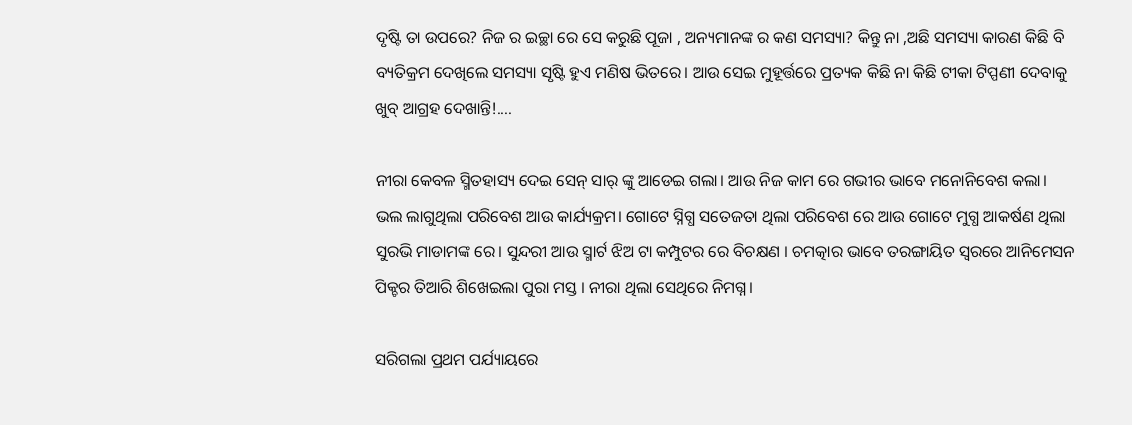ଦୃଷ୍ଟି ତା ଉପରେ? ନିଜ ର ଇଚ୍ଛା ରେ ସେ କରୁଛି ପୂଜା , ଅନ୍ୟମାନଙ୍କ ର କଣ ସମସ୍ୟା? କିନ୍ତୁ ନା ,ଅଛି ସମସ୍ୟା କାରଣ କିଛି ବି ବ୍ୟତିକ୍ରମ ଦେଖିଲେ ସମସ୍ୟା ସୃଷ୍ଟି ହୁଏ ମଣିଷ ଭିତରେ। ଆଉ ସେଇ ମୁହୂର୍ତ୍ତରେ ପ୍ରତ୍ୟକ କିଛି ନା କିଛି ଟୀକା ଟିପ୍ପଣୀ ଦେବାକୁ ଖୁବ୍ ଆଗ୍ରହ ଦେଖାନ୍ତି!....

ନୀରା କେବଳ ସ୍ମିତହାସ୍ୟ ଦେଇ ସେନ୍ ସାର୍ ଙ୍କୁ ଆଡେଇ ଗଲା। ଆଉ ନିଜ କାମ ରେ ଗଭୀର ଭାବେ ମନୋନିବେଶ କଲା। ଭଲ ଲାଗୁଥିଲା ପରିବେଶ ଆଉ କାର୍ଯ୍ୟକ୍ରମ। ଗୋଟେ ସ୍ନିଗ୍ଧ ସତେଜତା ଥିଲା ପରିବେଶ ରେ ଆଉ ଗୋଟେ ମୁଗ୍ଧ ଆକର୍ଷଣ ଥିଲା ସୁରଭି ମାଡାମଙ୍କ ରେ। ସୁନ୍ଦରୀ ଆଉ ସ୍ମାର୍ଟ ଝିଅ ଟା କମ୍ପୁଟର ରେ ବିଚକ୍ଷଣ । ଚମତ୍କାର ଭାବେ ତରଙ୍ଗାୟିତ ସ୍ୱରରେ ଆନିମେସନ ପିକ୍ଚର ତିଆରି ଶିଖେଇଲା ପୁରା ମସ୍ତ । ନୀରା ଥିଲା ସେଥିରେ ନିମଗ୍ନ।

ସରିଗଲା ପ୍ରଥମ ପର୍ଯ୍ୟାୟରେ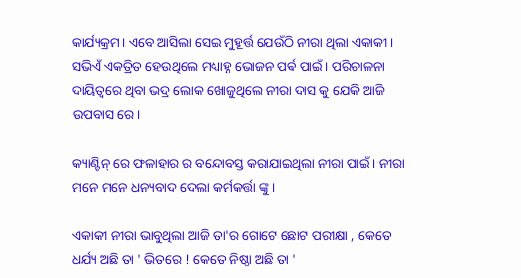କାର୍ଯ୍ୟକ୍ରମ। ଏବେ ଆସିଲା ସେଇ ମୁହୂର୍ତ୍ତ ଯେଉଁଠି ନୀରା ଥିଲା ଏକାକୀ। ସଭିଏଁ ଏକତ୍ରିତ ହେଉଥିଲେ ମଧ୍ୟାହ୍ନ ଭୋଜନ ପର୍ଵ ପାଇଁ। ପରିଚାଳନା ଦାୟିତ୍ବରେ ଥିବା ଭଦ୍ର ଲୋକ ଖୋଜୁଥିଲେ ନୀରା ଦାସ କୁ ଯେକି ଆଜି ଉପବାସ ରେ।

କ୍ୟାଣ୍ଟିନ୍ ରେ ଫଳାହାର ର ବନ୍ଦୋବସ୍ତ କରାଯାଇଥିଲା ନୀରା ପାଇଁ। ନୀରା ମନେ ମନେ ଧନ୍ୟବାଦ ଦେଲା କର୍ମକର୍ତ୍ତା ଙ୍କୁ।

ଏକାକୀ ନୀରା ଭାବୁଥିଲା ଆଜି ତା'ର ଗୋଟେ ଛୋଟ ପରୀକ୍ଷା , କେତେ ଧର୍ଯ୍ୟ ଅଛି ତା ' ଭିତରେ ! କେତେ ନିଷ୍ଠା ଅଛି ତା '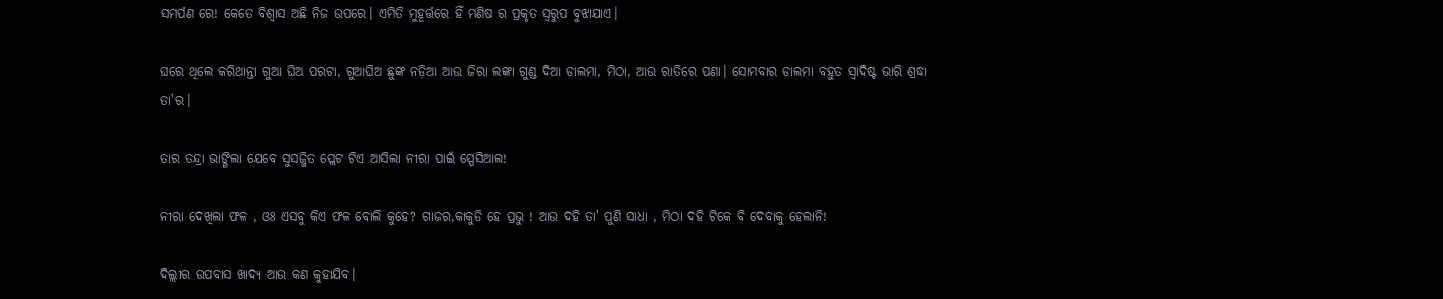ସମର୍ପଣ ରେ! କେତେ ବିଶ୍ୱାସ ଅଛି ନିଜ ଉପରେ। ଏମିତି ମୁହୂର୍ତ୍ତରେ ହିଁ ମଣିଷ ର ପ୍ରକୃତ ସ୍ୱରୁପ ବୁଝାଯାଏ।

ଘରେ ଥିଲେ କରିଥାନ୍ତା ଗୁଆ ଘିଅ ପରଟା, ଗୁଆଘିଅ ଛୁଙ୍କ ନଡ଼ିଆ ଆଉ ଜିରା ଲଙ୍କା ଗୁଣ୍ଡ ଦିଆ ଡାଲମା, ମିଠା, ଆଉ ରାତିରେ ପଣା। ସୋମବାର ଡାଲମା ବହୁତ ସ୍ୱାଦିଷ୍ଟ ଭାରି ଶ୍ରଦ୍ଧା ତା'ର।

ତାର ତନ୍ଦ୍ରା ଭାଙ୍ଗିଲା ଯେବେ ସୁସଜ୍ଜିତ ପ୍ଲେଟ ଟିଏ ଆସିଲା ନୀରା ପାଇଁ ସ୍ପେସିଆଲ!

ନୀରା ଦେଖିଲା ଫଳ , ଓଃ ଏସବୁ କିଏ ଫଳ ବୋଲି କୁହେ? ଗାଜର,କାକୁଡି ହେ ପ୍ରଭୁ ! ଆଉ ଦହି ତା' ପୁଣି ସାଧା , ମିଠା ଦହି ଟିକେ ବି ଦେବାକୁ ହେଲାନି!

ଦିଲ୍ଲୀର ଉପବାସ ଖାଦ୍ୟ ଆଉ କଣ କୁହାଯିବ।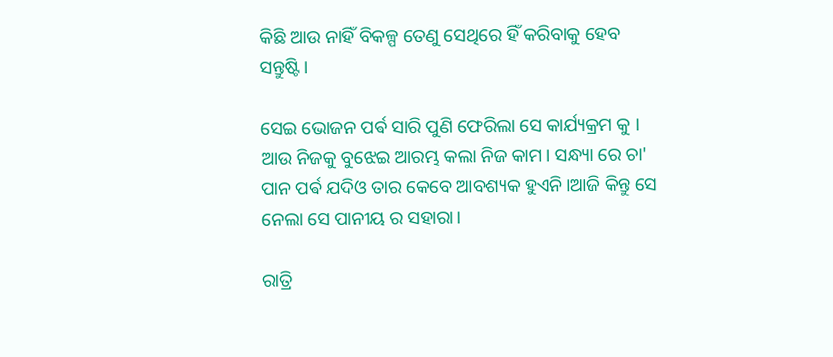କିଛି ଆଉ ନାହିଁ ବିକଳ୍ପ ତେଣୁ ସେଥିରେ ହିଁ କରିବାକୁ ହେବ ସନ୍ତୁଷ୍ଟି।

ସେଇ ଭୋଜନ ପର୍ଵ ସାରି ପୁଣି ଫେରିଲା ସେ କାର୍ଯ୍ୟକ୍ରମ କୁ । ଆଉ ନିଜକୁ ବୁଝେଇ ଆରମ୍ଭ କଲା ନିଜ କାମ। ସନ୍ଧ୍ୟା ରେ ଚା' ପାନ ପର୍ଵ ଯଦିଓ ତାର କେବେ ଆବଶ୍ୟକ ହୁଏନି।ଆଜି କିନ୍ତୁ ସେ ନେଲା ସେ ପାନୀୟ ର ସହାରା।

ରାତ୍ରି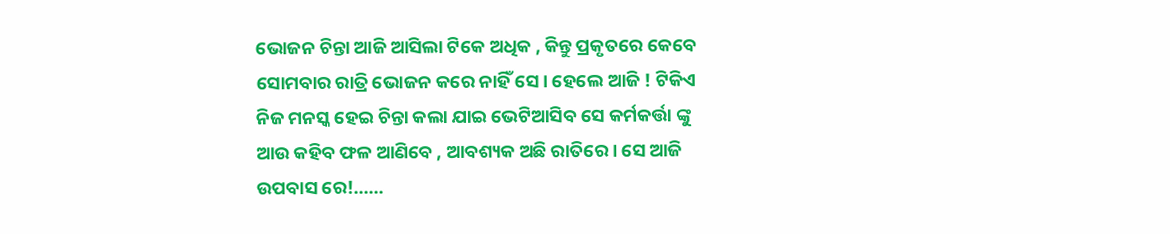ଭୋଜନ ଚିନ୍ତା ଆଜି ଆସିଲା ଟିକେ ଅଧିକ , କିନ୍ତୁ ପ୍ରକୃତରେ କେବେ ସୋମବାର ରାତ୍ରି ଭୋଜନ କରେ ନାହିଁ ସେ। ହେଲେ ଆଜି ! ଟିକିଏ ନିଜ ମନସ୍କ ହେଇ ଚିନ୍ତା କଲା ଯାଇ ଭେଟିଆସିବ ସେ କର୍ମକର୍ତ୍ତା ଙ୍କୁ ଆଉ କହିବ ଫଳ ଆଣିବେ , ଆବଶ୍ୟକ ଅଛି ରାତିରେ। ସେ ଆଜି ଉପବାସ ରେ!......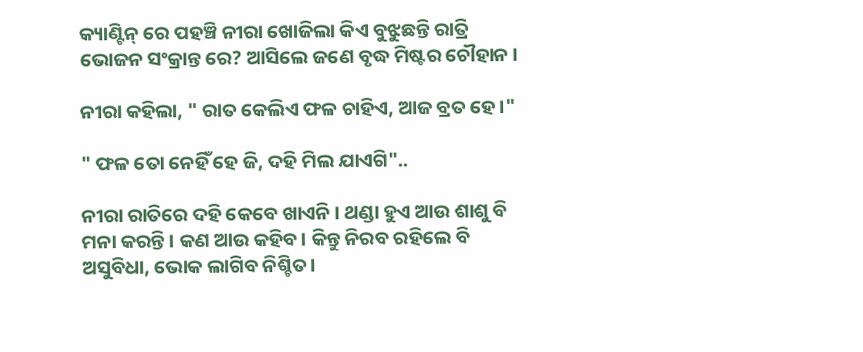କ୍ୟାଣ୍ଟିନ୍ ରେ ପହଞ୍ଚି ନୀରା ଖୋଜିଲା କିଏ ବୁଝୁଛନ୍ତି ରାତ୍ରି ଭୋଜନ ସଂକ୍ରାନ୍ତ ରେ? ଆସିଲେ ଜଣେ ବୃଦ୍ଧ ମିଷ୍ଟର ଚୌହାନ ।

ନୀରା କହିଲା, " ରାତ କେଲିଏ ଫଳ ଚାହିଏ, ଆଜ ବ୍ରତ ହେ।"

" ଫଳ ତୋ ନେହିଁ ହେ ଜି, ଦହି ମିଲ ଯାଏଗି"..

ନୀରା ରାତିରେ ଦହି କେବେ ଖାଏନି । ଥଣ୍ଡା ହୁଏ ଆଉ ଶାଶୁ ବି ମନା କରନ୍ତି। କଣ ଆଉ କହିବ। କିନ୍ତୁ ନିରବ ରହିଲେ ବି ଅସୁବିଧା, ଭୋକ ଲାଗିବ ନିଶ୍ଚିତ।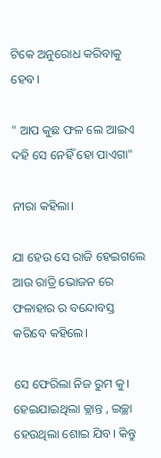ଟିକେ ଅନୁରୋଧ କରିବାକୁ ହେବ।

" ଆପ କୁଛ ଫଳ ଲେ ଆଇଏ ଦହି ସେ ନେହିଁ ହୋ ପାଏଗା"

ନୀରା କହିଲା।

ଯା ହେଉ ସେ ରାଜି ହେଇଗଲେ ଆଉ ରାତ୍ରି ଭୋଜନ ରେ ଫଳାହାର ର ବନ୍ଦୋବସ୍ତ କରିବେ କହିଲେ।

ସେ ଫେରିଲା ନିଜ ରୁମ କୁ। ହେଇଯାଇଥିଲା କ୍ଲାନ୍ତ , ଇଚ୍ଛା ହେଉଥିଲା ଶୋଇ ଯିବ। କିନ୍ତୁ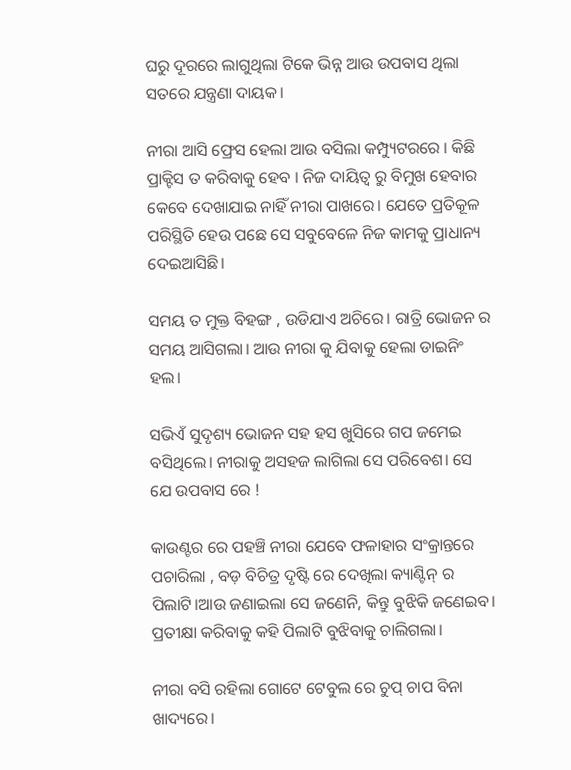ଘରୁ ଦୂରରେ ଲାଗୁଥିଲା ଟିକେ ଭିନ୍ନ ଆଉ ଉପବାସ ଥିଲା ସତରେ ଯନ୍ତ୍ରଣା ଦାୟକ।

ନୀରା ଆସି ଫ୍ରେସ ହେଲା ଆଉ ବସିଲା କମ୍ପ୍ୟୁଟରରେ । କିଛି ପ୍ରାକ୍ଟିସ ତ କରିବାକୁ ହେବ । ନିଜ ଦାୟିତ୍ୱ ରୁ ବିମୁଖ ହେବାର କେବେ ଦେଖାଯାଇ ନାହିଁ ନୀରା ପାଖରେ। ଯେତେ ପ୍ରତିକୂଳ ପରିସ୍ଥିତି ହେଉ ପଛେ ସେ ସବୁବେଳେ ନିଜ କାମକୁ ପ୍ରାଧାନ୍ୟ ଦେଇଆସିଛି।

ସମୟ ତ ମୁକ୍ତ ବିହଙ୍ଗ , ଉଡିଯାଏ ଅଚିରେ। ରାତ୍ରି ଭୋଜନ ର ସମୟ ଆସିଗଲା। ଆଉ ନୀରା କୁ ଯିବାକୁ ହେଲା ଡାଇନିଂ ହଲ।

ସଭିଏଁ ସୁଦୃଶ୍ୟ ଭୋଜନ ସହ ହସ ଖୁସିରେ ଗପ ଜମେଇ ବସିଥିଲେ। ନୀରାକୁ ଅସହଜ ଲାଗିଲା ସେ ପରିବେଶ। ସେ ଯେ ଉପବାସ ରେ !

କାଉଣ୍ଟର ରେ ପହଞ୍ଚି ନୀରା ଯେବେ ଫଳାହାର ସଂକ୍ରାନ୍ତରେ ପଚାରିଲା , ବଡ଼ ବିଚିତ୍ର ଦୃଷ୍ଟି ରେ ଦେଖିଲା କ୍ୟାଣ୍ଟିନ୍ ର ପିଲାଟି।ଆଉ ଜଣାଇଲା ସେ ଜଣେନି, କିନ୍ତୁ ବୁଝିକି ଜଣେଇବ। ପ୍ରତୀକ୍ଷା କରିବାକୁ କହି ପିଲାଟି ବୁଝିବାକୁ ଚାଲିଗଲା।

ନୀରା ବସି ରହିଲା ଗୋଟେ ଟେବୁଲ ରେ ଚୁପ୍ ଚାପ ବିନା ଖାଦ୍ୟରେ।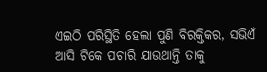ଏଇଠି ପରିସ୍ଥିତି ହେଲା ପୁଣି ବିରକ୍ତିକର, ସଭିଏଁ ଆସି ଟିକେ ପଚାରି ଯାଉଥାନ୍ତି ତାକୁ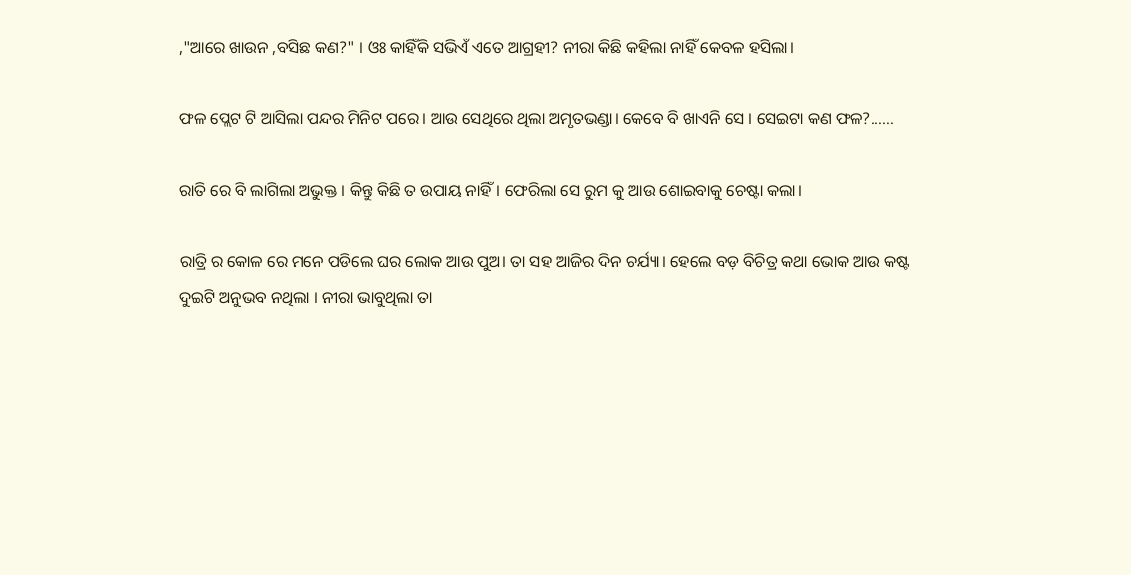,"ଆରେ ଖାଉନ ,ବସିଛ କଣ?" । ଓଃ କାହିଁକି ସଭିଏଁ ଏତେ ଆଗ୍ରହୀ? ନୀରା କିଛି କହିଲା ନାହିଁ କେବଳ ହସିଲା।

ଫଳ ପ୍ଲେଟ ଟି ଆସିଲା ପନ୍ଦର ମିନିଟ ପରେ। ଆଉ ସେଥିରେ ଥିଲା ଅମୃତଭଣ୍ଡା। କେବେ ବି ଖାଏନି ସେ । ସେଇଟା କଣ ଫଳ?......

ରାତି ରେ ବି ଲାଗିଲା ଅଭୁକ୍ତ । କିନ୍ତୁ କିଛି ତ ଉପାୟ ନାହିଁ। ଫେରିଲା ସେ ରୁମ କୁ ଆଉ ଶୋଇବାକୁ ଚେଷ୍ଟା କଲା।

ରାତ୍ରି ର କୋଳ ରେ ମନେ ପଡିଲେ ଘର ଲୋକ ଆଉ ପୁଅ। ତା ସହ ଆଜିର ଦିନ ଚର୍ଯ୍ୟା। ହେଲେ ବଡ଼ ବିଚିତ୍ର କଥା ଭୋକ ଆଉ କଷ୍ଟ ଦୁଇଟି ଅନୁଭବ ନଥିଲା । ନୀରା ଭାବୁଥିଲା ତା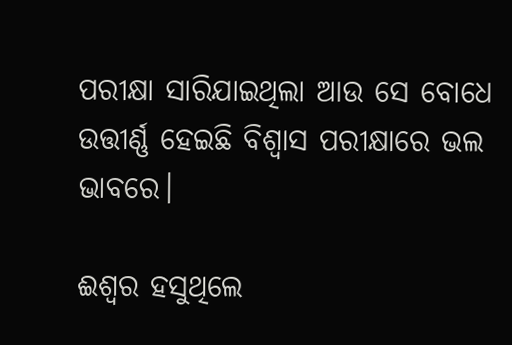ପରୀକ୍ଷା ସାରିଯାଇଥିଲା ଆଉ ସେ ବୋଧେ ଉତ୍ତୀର୍ଣ୍ଣ ହେଇଛି ବିଶ୍ୱାସ ପରୀକ୍ଷାରେ ଭଲ ଭାବରେ।

ଈଶ୍ୱର ହସୁଥିଲେ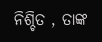ନିଶ୍ଚିତ , ତାଙ୍କ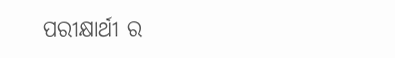ପରୀକ୍ଷାର୍ଥୀ ର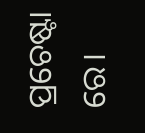ପ୍ରଚେଷ୍ଟା ରେ।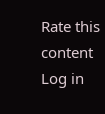Rate this content
Log in